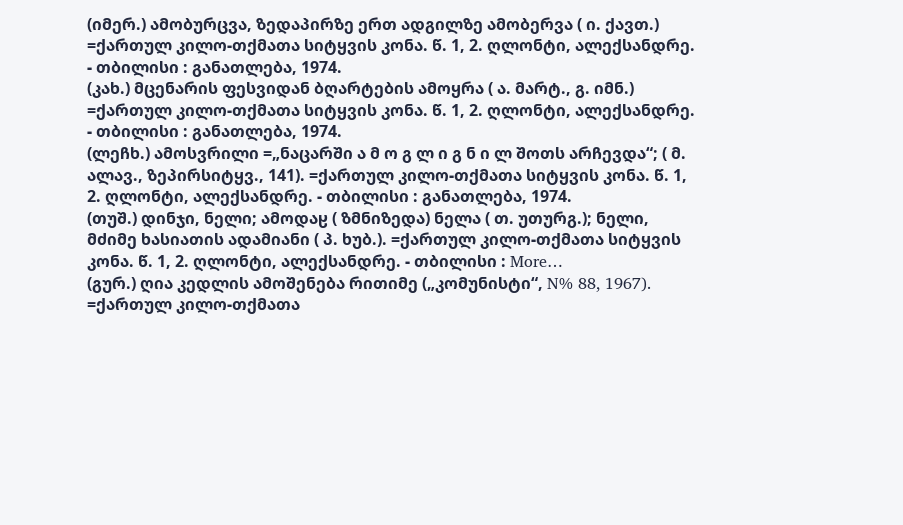(იმერ.) ამობურცვა, ზედაპირზე ერთ ადგილზე ამობერვა ( ი. ქავთ.) =ქართულ კილო-თქმათა სიტყვის კონა. წ. 1, 2. ღლონტი, ალექსანდრე. - თბილისი : განათლება, 1974.
(კახ.) მცენარის ფესვიდან ბღარტების ამოყრა ( ა. მარტ., გ. იმნ.) =ქართულ კილო-თქმათა სიტყვის კონა. წ. 1, 2. ღლონტი, ალექსანდრე. - თბილისი : განათლება, 1974.
(ლეჩხ.) ამოსვრილი =„ნაცარში ა მ ო გ ლ ი გ ნ ი ლ შოთს არჩევდა“; ( მ. ალავ., ზეპირსიტყვ., 141). =ქართულ კილო-თქმათა სიტყვის კონა. წ. 1, 2. ღლონტი, ალექსანდრე. - თბილისი : განათლება, 1974.
(თუშ.) დინჯი, ნელი; ამოდაჸ ( ზმნიზედა) ნელა ( თ. უთურგ.); ნელი, მძიმე ხასიათის ადამიანი ( პ. ხუბ.). =ქართულ კილო-თქმათა სიტყვის კონა. წ. 1, 2. ღლონტი, ალექსანდრე. - თბილისი : More…
(გურ.) ღია კედლის ამოშენება რითიმე („კომუნისტი“, N% 88, 1967). =ქართულ კილო-თქმათა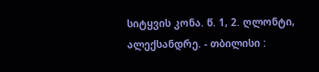სიტყვის კონა. წ. 1, 2. ღლონტი, ალექსანდრე. - თბილისი :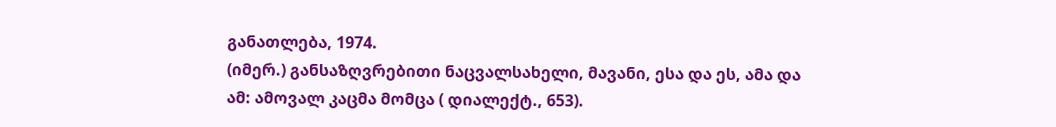განათლება, 1974.
(იმერ.) განსაზღვრებითი ნაცვალსახელი, მავანი, ესა და ეს, ამა და ამ: ამოვალ კაცმა მომცა ( დიალექტ., 653).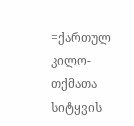=ქართულ კილო-თქმათა სიტყვის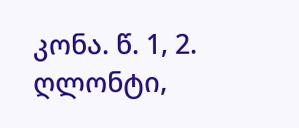კონა. წ. 1, 2. ღლონტი,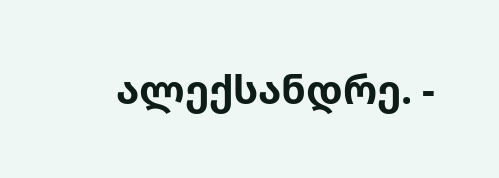ალექსანდრე. -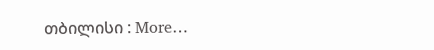თბილისი : More…